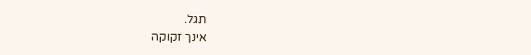תגל.
אינך זקוקה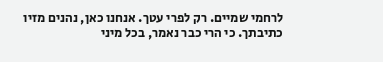לרחמי שמיים. רק לפרי עטך. אנחנו כאן, נהנים מזיו כתיבתך. כי הרי כבר נאמר, בכל מיני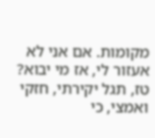מקומות. אם אני לא אעזור לי, אז מי יבוא? טז, תגל יקירתי, חזקי ואמצי, כי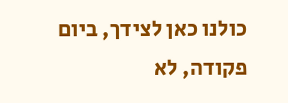כולנו כאן לצידך, ביום פקודה, לא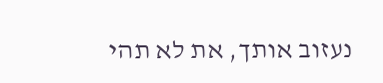נעזוב אותך, את לא תהי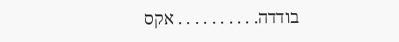בודדה. . . . . . . . . . אקס